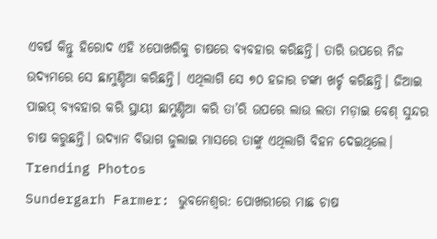ଏବର୍ଷ କିନ୍ତୁ ହିରୋଦ ଏହି ୪ପୋଖରିକୁ ଚାଷରେ ବ୍ୟବହାର କରିଛନ୍ତି। ତାରି ଉପରେ ନିଜ ଉଦ୍ୟମରେ ସେ ଛାମୁଣ୍ଡିଆ କରିଛନ୍ତି। ଏଥିଲାଗି ସେ ୭୦ ହଜାର ଟଙ୍କା ଖର୍ଚ୍ଚ କରିଛନ୍ତି। ଜିଆଇ ପାଇପ୍ ବ୍ୟବହାର କରି ସ୍ଥାୟୀ ଛାମୁଣ୍ଡିଆ କରି ତା’ରି ଉପରେ ଲାଉ ଲତା ମଡ଼ାଇ ବେଶ୍ ସୁନ୍ଦର ଚାଷ କରୁଛନ୍ତି। ଉଦ୍ୟାନ ବିଭାଗ ଜୁଲାଇ ମାସରେ ତାଙ୍କୁ ଏଥିଲାଗି ବିହନ ଦେଇଥିଲେ।
Trending Photos
Sundergarh Farmer: ଭୁବନେଶ୍ୱର: ପୋଖରୀରେ ମାଛ ଚାଷ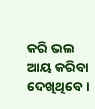କରି ଭଲ ଆୟ କରିବା ଦେଖିଥିବେ।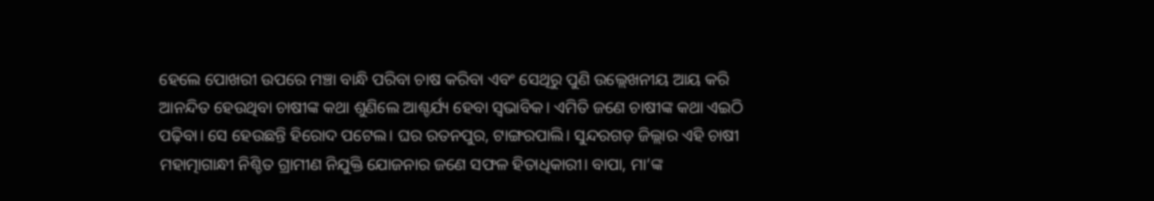ହେଲେ ପୋଖରୀ ଉପରେ ମଞ୍ଚା ବାନ୍ଧି ପରିବା ଚାଷ କରିବା ଏବଂ ସେଥିରୁ ପୁଣି ଉଲ୍ଲେଖନୀୟ ଆୟ କରି ଆନନ୍ଦିତ ହେଉଥିବା ଚାଷୀଙ୍କ କଥା ଶୁଣିଲେ ଆଶ୍ଚର୍ଯ୍ୟ ହେବା ସ୍ୱଭାବିକ। ଏମିତି ଜଣେ ଚାଷୀଙ୍କ କଥା ଏଇଠି ପଢ଼ିବା। ସେ ହେଉଛନ୍ତି ହିରୋଦ ପଟେଲ। ଘର ରତନପୁର, ଟାଙ୍ଗରପାଲି। ସୁନ୍ଦରଗଡ଼ ଜିଲ୍ଲାର ଏହି ଚାଷୀ ମହାତ୍ମାଗାନ୍ଧୀ ନିଶ୍ଚିତ ଗ୍ରାମୀଣ ନିଯୁକ୍ତି ଯୋଜନାର ଜଣେ ସଫଳ ହିତାଧିକାରୀ। ବାପା, ମା’ଙ୍କ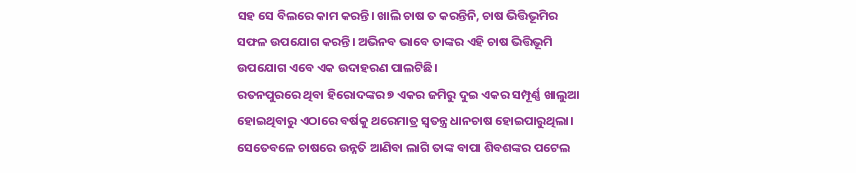ସହ ସେ ବିଲରେ କାମ କରନ୍ତି। ଖାଲି ଚାଷ ତ କରନ୍ତିନି, ଚାଷ ଭିତ୍ତିଭୂମିର ସଫଳ ଉପଯୋଗ କରନ୍ତି। ଅଭିନବ ଭାବେ ତାଙ୍କର ଏହି ଚାଷ ଭିତ୍ତିଭୂମି ଉପଯୋଗ ଏବେ ଏକ ଉଦାହରଣ ପାଲଟିଛି।
ରତନପୁରରେ ଥିବା ହିରୋଦଙ୍କର ୭ ଏକର ଜମିରୁ ଦୁଇ ଏକର ସମ୍ପୂର୍ଣ୍ଣ ଖାଲୁଆ ହୋଇଥିବାରୁ ଏଠାରେ ବର୍ଷକୁ ଥରେମାତ୍ର ସ୍ୱତନ୍ତ୍ର ଧାନଚାଷ ହୋଇପାରୁଥିଲା। ସେତେବଳେ ଚାଷରେ ଉନ୍ନତି ଆଣିବା ଲାଗି ତାଙ୍କ ବାପା ଶିବଶଙ୍କର ପଟେଲ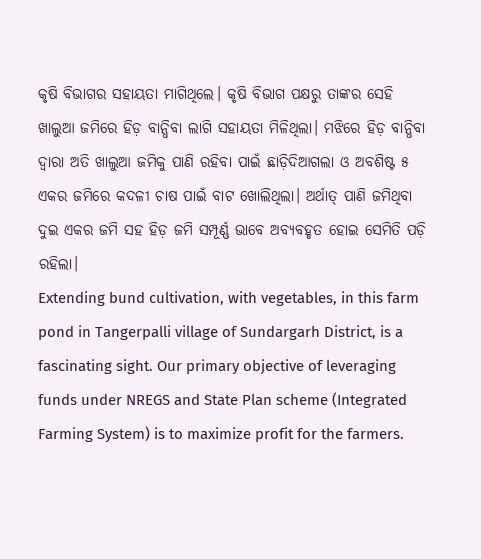କୃଷି ବିଭାଗର ସହାୟତା ମାଗିଥିଲେ। କୃଷି ବିଭାଗ ପକ୍ଷରୁ ତାଙ୍କର ସେହି ଖାଲୁଆ ଜମିରେ ହିଡ଼ ବାନ୍ଧିବା ଲାଗି ସହାୟତା ମିଳିଥିଲା। ମଝିରେ ହିଡ଼ ବାନ୍ଧିବା ଦ୍ୱାରା ଅତି ଖାଲୁଆ ଜମିକୁ ପାଣି ରହିବା ପାଇଁ ଛାଡ଼ିଦିଆଗଲା ଓ ଅବଶିଷ୍ଟ ୫ ଏକର ଜମିରେ କଦଳୀ ଚାଷ ପାଇଁ ବାଟ ଖୋଲିଥିଲା। ଅର୍ଥାତ୍ ପାଣି ଜମିଥିବା ଦୁଇ ଏକର ଜମି ସହ ହିଡ଼ ଜମି ସମ୍ପୂର୍ଣ୍ଣ ଭାବେ ଅବ୍ୟବହୃତ ହୋଇ ସେମିତି ପଡ଼ି ରହିଲା।
Extending bund cultivation, with vegetables, in this farm pond in Tangerpalli village of Sundargarh District, is a fascinating sight. Our primary objective of leveraging funds under NREGS and State Plan scheme (Integrated Farming System) is to maximize profit for the farmers.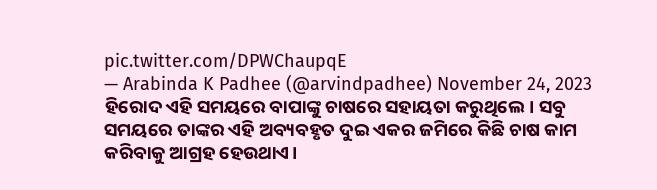pic.twitter.com/DPWChaupqE
— Arabinda K Padhee (@arvindpadhee) November 24, 2023
ହିରୋଦ ଏହି ସମୟରେ ବାପାଙ୍କୁ ଚାଷରେ ସହାୟତା କରୁଥିଲେ। ସବୁ ସମୟରେ ତାଙ୍କର ଏହି ଅବ୍ୟବହୃତ ଦୁଇ ଏକର ଜମିରେ କିଛି ଚାଷ କାମ କରିବାକୁ ଆଗ୍ରହ ହେଉଥାଏ।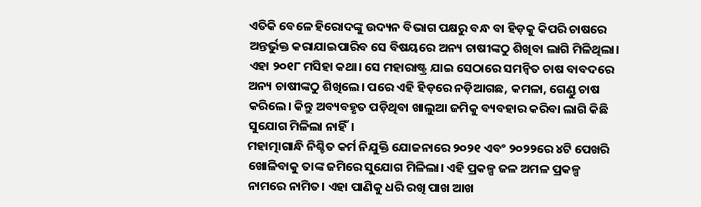ଏତିକି ବେଳେ ହିରୋଦଙ୍କୁ ଉଦ୍ୟନ ବିଭାଗ ପକ୍ଷରୁ ବନ୍ଧ ବା ହିଡ଼କୁ କିପରି ଚାଷରେ ଅନ୍ତର୍ଭୁକ୍ତ କରାଯାଇପାରିବ ସେ ବିଷୟରେ ଅନ୍ୟ ଚାଷୀଙ୍କଠୁ ଶିଖିବା ଲାଗି ମିଳିଥିଲା। ଏହା ୨୦୧୮ ମସିହା କଥା। ସେ ମହାରାଷ୍ଟ୍ର ଯାଇ ସେଠାରେ ସମନ୍ୱିତ ଚାଷ ବାବଦରେ ଅନ୍ୟ ଚାଷୀଙ୍କଠୁ ଶିଖିଲେ। ପରେ ଏହି ହିଡ଼ରେ ନଡ଼ିଆଗଛ, କମଳା, ଗେଣ୍ଡୁ ଚାଷ କରିଲେ। କିନ୍ତୁ ଅବ୍ୟବହୃତ ପଡ଼ିଥିବା ଖାଲୁଆ ଜମିକୁ ବ୍ୟବହାର କରିବା ଲାଗି କିଛି ସୁଯୋଗ ମିଳିଲା ନାହିଁ।
ମହାତ୍ମାଗାନ୍ଧି ନିଶ୍ଚିତ କର୍ମ ନିଯୁକ୍ତି ଯୋଜନାରେ ୨୦୨୧ ଏବଂ ୨୦୨୨ରେ ୪ଟି ପେଖରି ଖୋଳିବାକୁ ତାଙ୍କ ଜମିରେ ସୁଯୋଗ ମିଳିଲା। ଏହି ପ୍ରକଳ୍ପ ଜଳ ଅମଳ ପ୍ରକଳ୍ପ ନାମରେ ନାମିତ। ଏହା ପାଣିକୁ ଧରି ରଖି ପାଖ ଆଖ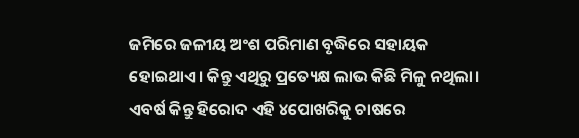ଜମିରେ ଜଳୀୟ ଅଂଶ ପରିମାଣ ବୃଦ୍ଧିରେ ସହାୟକ ହୋଇଥାଏ। କିନ୍ତୁ ଏଥିରୁ ପ୍ରତ୍ୟେକ୍ଷ ଲାଭ କିଛି ମିଳୁ ନଥିଲା।
ଏବର୍ଷ କିନ୍ତୁ ହିରୋଦ ଏହି ୪ପୋଖରିକୁ ଚାଷରେ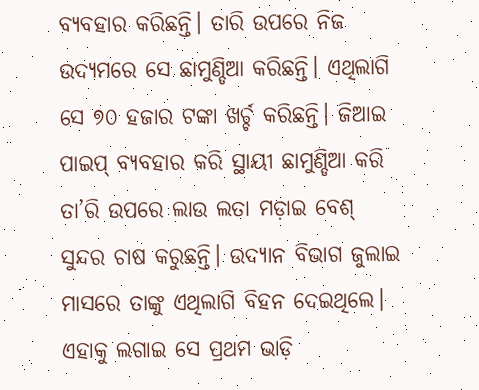ବ୍ୟବହାର କରିଛନ୍ତି। ତାରି ଉପରେ ନିଜ ଉଦ୍ୟମରେ ସେ ଛାମୁଣ୍ଡିଆ କରିଛନ୍ତି। ଏଥିଲାଗି ସେ ୭୦ ହଜାର ଟଙ୍କା ଖର୍ଚ୍ଚ କରିଛନ୍ତି। ଜିଆଇ ପାଇପ୍ ବ୍ୟବହାର କରି ସ୍ଥାୟୀ ଛାମୁଣ୍ଡିଆ କରି ତା’ରି ଉପରେ ଲାଉ ଲତା ମଡ଼ାଇ ବେଶ୍ ସୁନ୍ଦର ଚାଷ କରୁଛନ୍ତି। ଉଦ୍ୟାନ ବିଭାଗ ଜୁଲାଇ ମାସରେ ତାଙ୍କୁ ଏଥିଲାଗି ବିହନ ଦେଇଥିଲେ। ଏହାକୁ ଲଗାଇ ସେ ପ୍ରଥମ ଭାଡ଼ି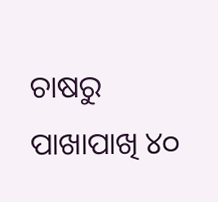ଚାଷରୁ ପାଖାପାଖି ୪୦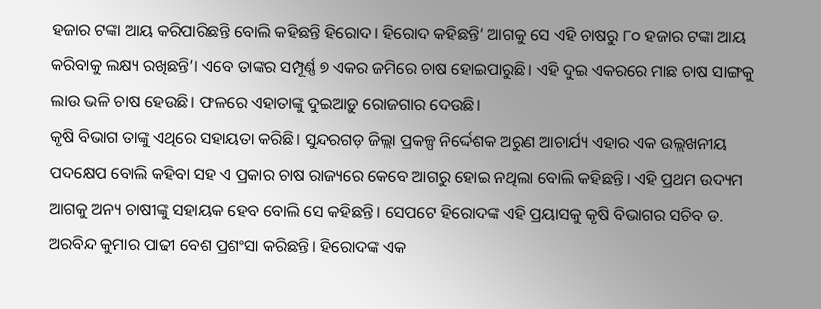ହଜାର ଟଙ୍କା ଆୟ କରିପାରିଛନ୍ତି ବୋଲି କହିଛନ୍ତି ହିରୋଦ। ହିରୋଦ କହିଛନ୍ତି‘ ଆଗକୁ ସେ ଏହି ଚାଷରୁ ୮୦ ହଜାର ଟଙ୍କା ଆୟ କରିବାକୁ ଲକ୍ଷ୍ୟ ରଖିଛନ୍ତି’। ଏବେ ତାଙ୍କର ସମ୍ପୂର୍ଣ୍ଣ ୭ ଏକର ଜମିରେ ଚାଷ ହୋଇପାରୁଛି। ଏହି ଦୁଇ ଏକରରେ ମାଛ ଚାଷ ସାଙ୍ଗକୁ ଲାଉ ଭଳି ଚାଷ ହେଉଛି। ଫଳରେ ଏହାତାଙ୍କୁ ଦୁଇଆଡ଼ୁ ରୋଜଗାର ଦେଉଛି।
କୃଷି ବିଭାଗ ତାଙ୍କୁ ଏଥିରେ ସହାୟତା କରିଛି। ସୁନ୍ଦରଗଡ଼ ଜିଲ୍ଲା ପ୍ରକଳ୍ପ ନିର୍ଦ୍ଦେଶକ ଅରୁଣ ଆଚାର୍ଯ୍ୟ ଏହାର ଏକ ଉଲ୍ଲଖନୀୟ ପଦକ୍ଷେପ ବୋଲି କହିବା ସହ ଏ ପ୍ରକାର ଚାଷ ରାଜ୍ୟରେ କେବେ ଆଗରୁ ହୋଇ ନଥିଲା ବୋଲି କହିଛନ୍ତି। ଏହି ପ୍ରଥମ ଉଦ୍ୟମ ଆଗକୁ ଅନ୍ୟ ଚାଷୀଙ୍କୁ ସହାୟକ ହେବ ବୋଲି ସେ କହିଛନ୍ତି। ସେପଟେ ହିରୋଦଙ୍କ ଏହି ପ୍ରୟାସକୁ କୃଷି ବିଭାଗର ସଚିବ ଡ. ଅରବିନ୍ଦ କୁମାର ପାଢୀ ବେଶ ପ୍ରଶଂସା କରିଛନ୍ତି। ହିରୋଦଙ୍କ ଏକ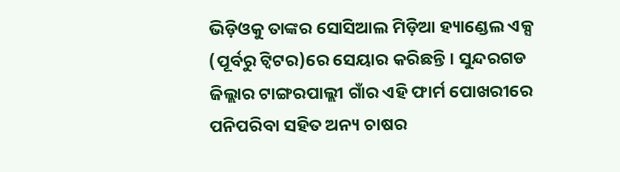ଭିଡ଼ିଓକୁ ତାଙ୍କର ସୋସିଆଲ ମିଡ଼ିଆ ହ୍ୟାଣ୍ଡେଲ ଏକ୍ସ (ପୂର୍ବରୁ ଟ୍ୱିଟର)ରେ ସେୟାର କରିଛନ୍ତି। ସୁନ୍ଦରଗଡ ଜିଲ୍ଲାର ଟାଙ୍ଗରପାଲ୍ଲୀ ଗାଁର ଏହି ଫାର୍ମ ପୋଖରୀରେ ପନିପରିବା ସହିତ ଅନ୍ୟ ଚାଷର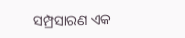ସମ୍ପ୍ରସାରଣ ଏକ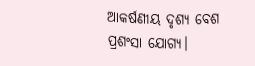ଆକର୍ଷଣୀୟ ଦୃଶ୍ୟ ବେଶ ପ୍ରଶଂସା ଯୋଗ୍ୟ।